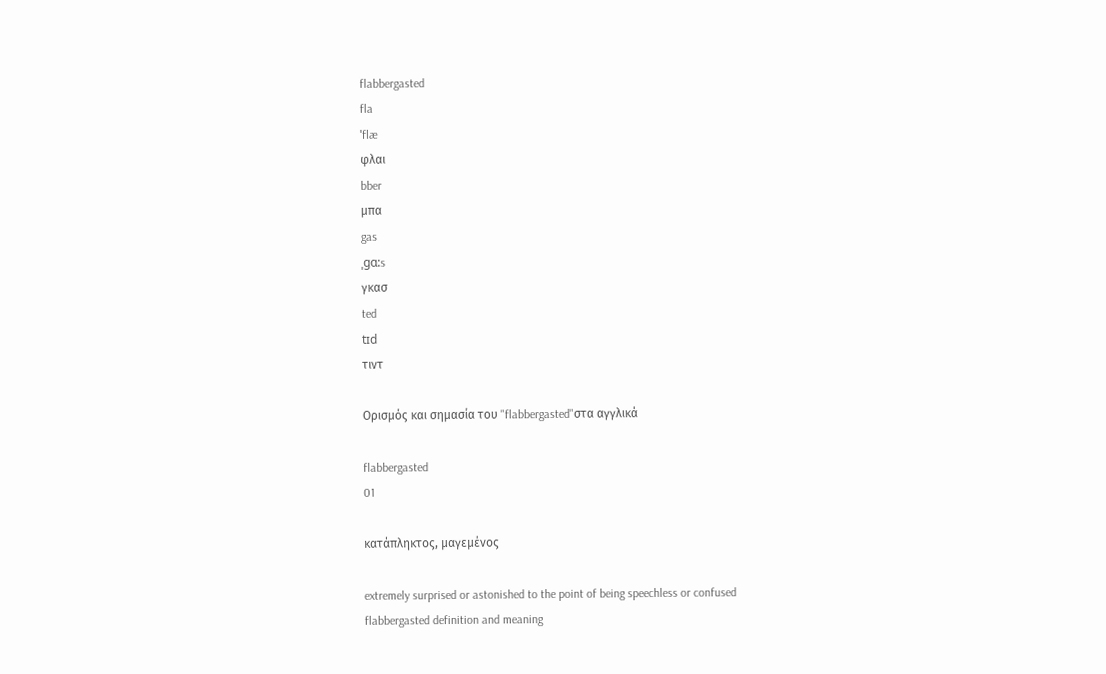flabbergasted
fla
ˈflæ
φλαι
bber
μπα
gas
ˌgɑ:s
γκασ
ted
tɪd
τιντ

Ορισμός και σημασία του "flabbergasted"στα αγγλικά

flabbergasted
01

κατάπληκτος, μαγεμένος

extremely surprised or astonished to the point of being speechless or confused
flabbergasted definition and meaning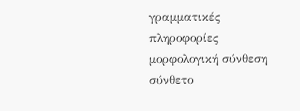γραμματικές πληροφορίες
μορφολογική σύνθεση
σύνθετο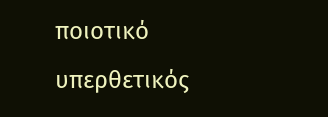ποιοτικό
υπερθετικός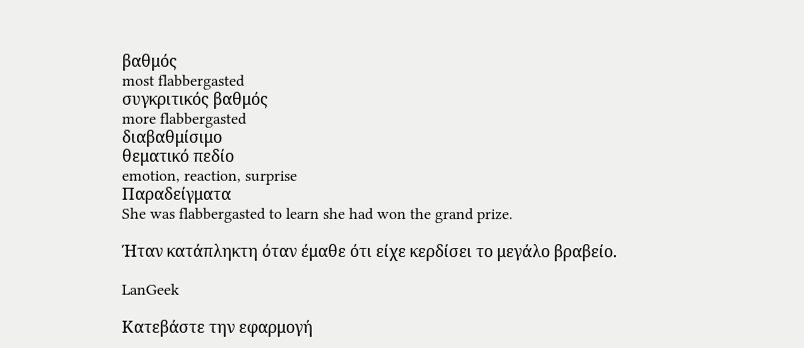βαθμός
most flabbergasted
συγκριτικός βαθμός
more flabbergasted
διαβαθμίσιμο
θεματικό πεδίο
emotion, reaction, surprise
Παραδείγματα
She was flabbergasted to learn she had won the grand prize.

Ήταν κατάπληκτη όταν έμαθε ότι είχε κερδίσει το μεγάλο βραβείο.

LanGeek

Κατεβάστε την εφαρμογή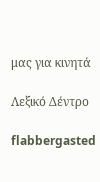μας για κινητά

Λεξικό Δέντρο

flabbergasted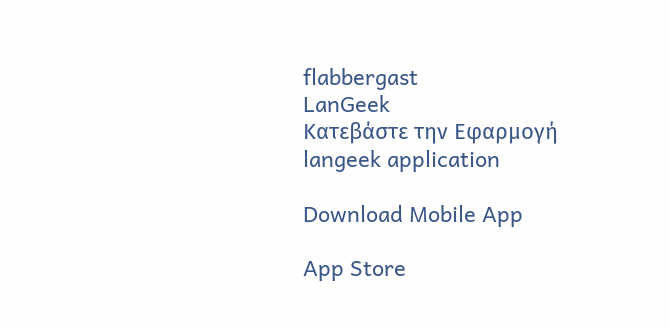flabbergast
LanGeek
Κατεβάστε την Εφαρμογή
langeek application

Download Mobile App

App Store